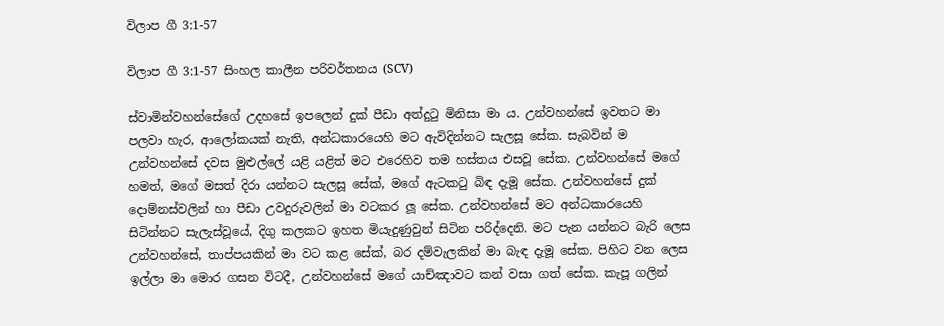විලාප ගී 3:1-57

විලාප ගී 3:1-57 සිංහල කාලීන පරිවර්තනය (SCV)

ස්වාමින්වහන්සේගේ උදහසේ ඉපලෙන් දුක් පීඩා අත්දුටු මිනිසා මා ය. උන්වහන්සේ ඉවතට මා පලවා හැර, ආලෝකයක් නැති, අන්ධකාරයෙහි මට ඇවිදින්නට සැලසූ සේක. සැබවින් ම උන්වහන්සේ දවස මුළුල්ලේ යළි යළිත් මට එරෙහිව තම හස්තය එසවූ සේක. උන්වහන්සේ මගේ හමත්, මගේ මසත් දිරා යන්නට සැලසූ සේක්, මගේ ඇටකටු බිඳ දැමූ සේක. උන්වහන්සේ දුක් දොම්නස්වලින් හා පීඩා උවදුරුවලින් මා වටකර ලූ සේක. උන්වහන්සේ මට අන්ධකාරයෙහි සිටින්නට සැලැස්වූයේ, දිගු කලකට ඉහත මියැදුණුවුන් සිටින පරිද්දෙනි. මට පැන යන්නට බැරි ලෙස උන්වහන්සේ, තාප්පයකින් මා වට කළ සේක්, බර දම්වැලකින් මා බැඳ දැමූ සේක. පිහිට වන ලෙස ඉල්ලා මා මොර ගසන විටදී, උන්වහන්සේ මගේ යාච්ඤාවට කන් වසා ගත් සේක. කැපූ ගලින්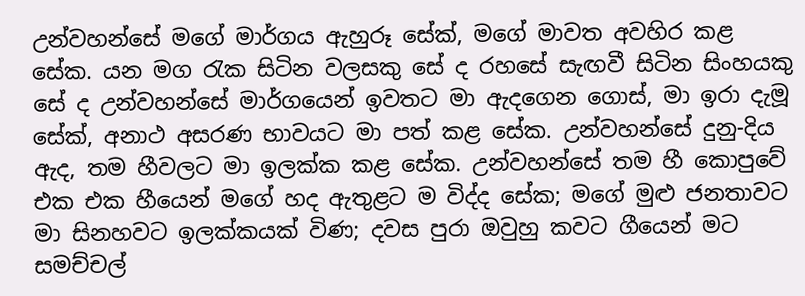උන්වහන්සේ මගේ මාර්ගය ඇහුරූ සේක්, මගේ මාවත අවහිර කළ සේක. යන මග රැක සිටින වලසකු සේ ද රහසේ සැඟවී සිටින සිංහයකු සේ ද උන්වහන්සේ මාර්ගයෙන් ඉවතට මා ඇදගෙන ගොස්, මා ඉරා දැමූ සේක්, අනාථ අසරණ භාවයට මා පත් කළ සේක. උන්වහන්සේ දුනු-දිය ඇද, තම හීවලට මා ඉලක්ක කළ සේක. උන්වහන්සේ තම හී කොපුවේ එක එක හීයෙන් මගේ හද ඇතුළට ම විද්ද සේක; මගේ මුළු ජනතාවට මා සිනහවට ඉලක්කයක් විණ; දවස පුරා ඔවුහු කවට ගීයෙන් මට සමච්චල්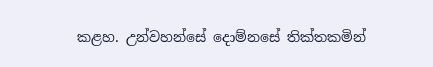කළහ. උන්වහන්සේ දොම්නසේ තික්තකමින්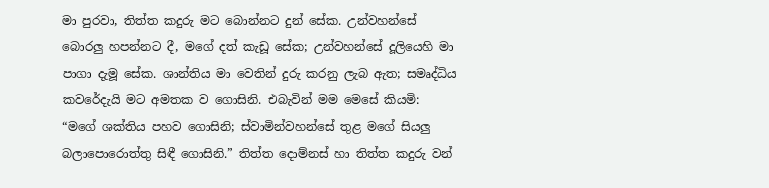මා පුරවා, තිත්ත කදුරු මට බොන්නට දුන් සේක. උන්වහන්සේ බොරලු හපන්නට දී, මගේ දත් කැඩූ සේක; උන්වහන්සේ දූලියෙහි මා පාගා දැමූ සේක. ශාන්තිය මා වෙතින් දුරු කරනු ලැබ ඇත; සමෘද්ධිය කවරේදැයි මට අමතක ව ගොසිනි. එබැවින් මම මෙසේ කියමි: “මගේ ශක්තිය පහව ගොසිනි; ස්වාමින්වහන්සේ තුළ මගේ සියලු බලාපොරොත්තු සිඳී ගොසිනි.” තිත්ත දොම්නස් හා තිත්ත කදුරු වන්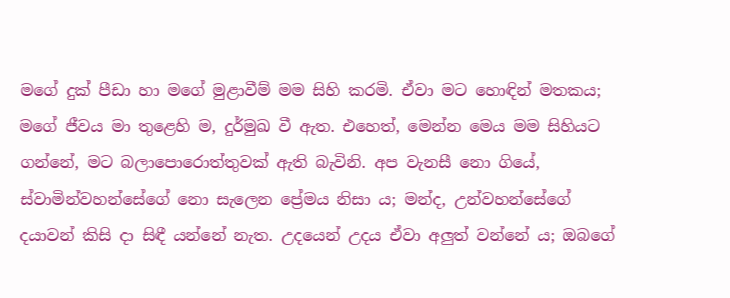මගේ දුක් පීඩා හා මගේ මුළාවීම් මම සිහි කරමි. ඒවා මට හොඳින් මතකය; මගේ ජීවය මා තුළෙහි ම, දුර්මුඛ වී ඇත. එහෙත්, මෙන්න මෙය මම සිහියට ගන්නේ, මට බලාපොරොත්තුවක් ඇති බැවිනි. අප වැනසී නො ගියේ, ස්වාමින්වහන්සේගේ නො සැලෙන ප්‍රේමය නිසා ය; මන්ද, උන්වහන්සේගේ දයාවන් කිසි දා සිඳී යන්නේ නැත. උදයෙන් උදය ඒවා අලුත් වන්නේ ය; ඔබගේ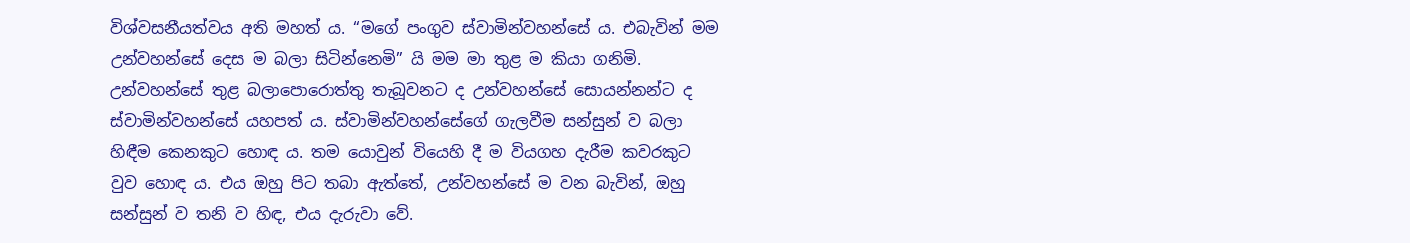විශ්වසනීයත්වය අති මහත් ය. “මගේ පංගුව ස්වාමින්වහන්සේ ය. එබැවින් මම උන්වහන්සේ දෙස ම බලා සිටින්නෙමි” යි මම මා තුළ ම කියා ගනිමි. උන්වහන්සේ තුළ බලාපොරොත්තු තැබූවනට ද උන්වහන්සේ සොයන්නන්ට ද ස්වාමින්වහන්සේ යහපත් ය. ස්වාමින්වහන්සේගේ ගැලවීම සන්සුන් ව බලා හිඳීම කෙනකුට හොඳ ය. තම යොවුන් වියෙහි දී ම වියගහ දැරීම කවරකුට වුව හොඳ ය. එය ඔහු පිට තබා ඇත්තේ, උන්වහන්සේ ම වන බැවින්, ඔහු සන්සුන් ව තනි ව හිඳ, එය දැරුවා වේ.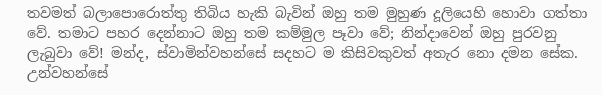තවමත් බලාපොරොත්තු තිබිය හැකි බැවින් ඔහු තම මුහුණ දූලියෙහි හොවා ගත්තා වේ. තමාට පහර දෙන්නාට ඔහු තම කම්මුල පෑවා වේ; නින්දාවෙන් ඔහු පුරවනු ලැබුවා වේ! මන්ද, ස්වාමින්වහන්සේ සදහට ම කිසිවකුවත් අතැර නො දමන සේක. උන්වහන්සේ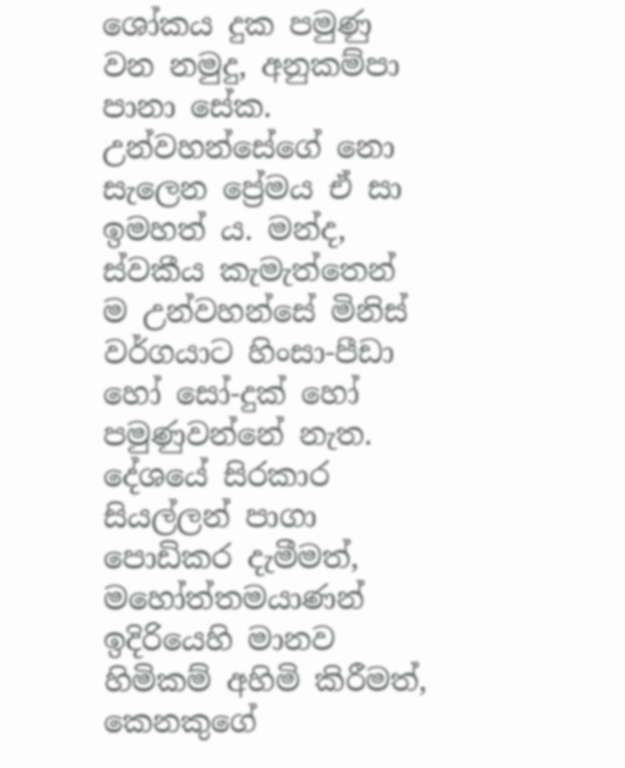ශෝකය දුක පමුණු වන නමුදු, අනුකම්පා පානා සේක. උන්වහන්සේගේ නො සැලෙන ප්‍රේමය ඒ සා ඉමහත් ය. මන්ද, ස්වකීය කැමැත්තෙන් ම උන්වහන්සේ මිනිස් වර්ගයාට හිංසා-පීඩා හෝ සෝ-දුක් හෝ පමුණුවන්නේ නැත. දේශයේ සිරකාර සියල්ලන් පාගා පොඩිකර දැමීමත්, මහෝත්තමයාණන් ඉදිරියෙහි මානව හිමිකම් අහිමි කිරීමත්, කෙනකුගේ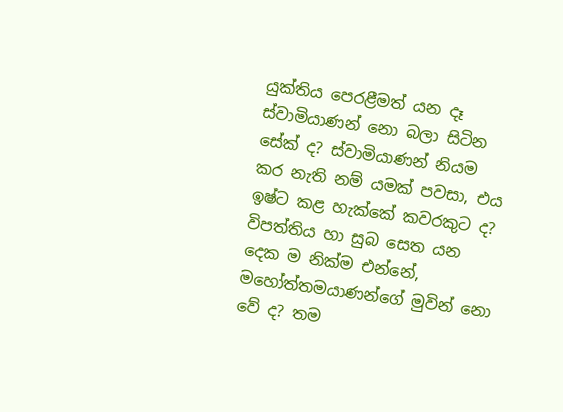යුක්තිය පෙරළීමත් යන දෑ ස්වාමියාණන් නො බලා සිටින සේක් ද? ස්වාමියාණන් නියම කර නැති නම් යමක් පවසා, එය ඉෂ්ට කළ හැක්කේ කවරකුට ද? විපත්තිය හා සුබ සෙත යන දෙක ම නික්ම එන්නේ, මහෝත්තමයාණන්ගේ මුවින් නො වේ ද? තම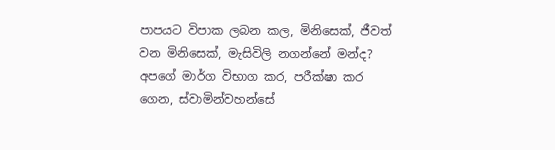පාපයට විපාක ලබන කල, මිනිසෙක්, ජීවත් වන මිනිසෙක්, මැසිවිලි නගන්නේ මන්ද? අපගේ මාර්ග විභාග කර, පරීක්ෂා කර ගෙන, ස්වාමින්වහන්සේ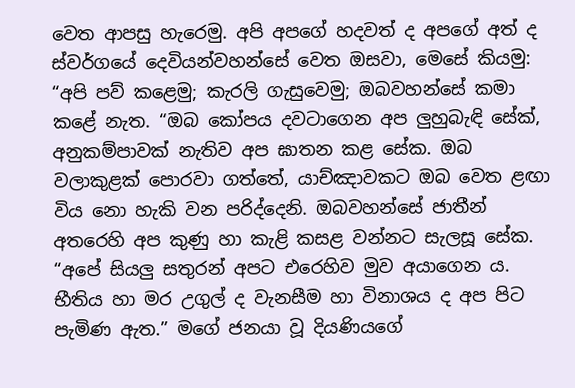වෙත ආපසු හැරෙමු. අපි අපගේ හදවත් ද අපගේ අත් ද ස්වර්ගයේ දෙවියන්වහන්සේ වෙත ඔසවා, මෙසේ කියමු: “අපි පව් කළෙමු; කැරලි ගැසුවෙමු; ඔබවහන්සේ කමා කළේ නැත. “ඔබ කෝපය දවටාගෙන අප ලුහුබැඳි සේක්, අනුකම්පාවක් නැතිව අප ඝාතන කළ සේක. ඔබ වලාකුළක් පොරවා ගත්තේ, යාච්ඤාවකට ඔබ වෙත ළඟා විය නො හැකි වන පරිද්දෙනි. ඔබවහන්සේ ජාතීන් අතරෙහි අප කුණු හා කැළි කසළ වන්නට සැලසූ සේක. “අපේ සියලු සතුරන් අපට එරෙහිව මුව අයාගෙන ය. භීතිය හා මර උගුල් ද වැනසීම හා විනාශය ද අප පිට පැමිණ ඇත.” මගේ ජනයා වූ දියණියගේ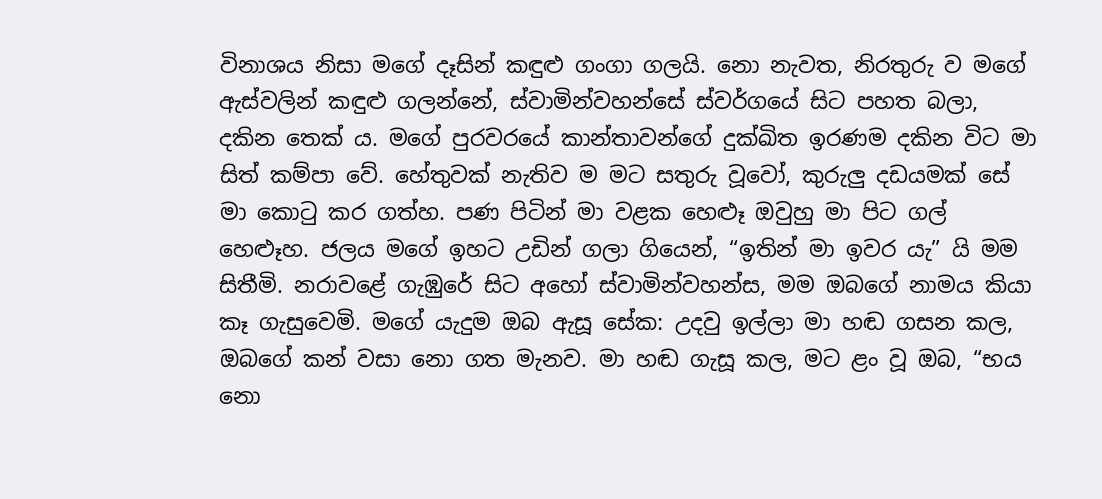විනාශය නිසා මගේ දෑසින් කඳුළු ගංගා ගලයි. නො නැවත, නිරතුරු ව මගේ ඇස්වලින් කඳුළු ගලන්නේ, ස්වාමින්වහන්සේ ස්වර්ගයේ සිට පහත බලා, දකින තෙක් ය. මගේ පුරවරයේ කාන්තාවන්ගේ දුක්ඛිත ඉරණම දකින විට මා සිත් කම්පා වේ. හේතුවක් නැතිව ම මට සතුරු වූවෝ, කුරුලු දඩයමක් සේ මා කොටු කර ගත්හ. පණ පිටින් මා වළක හෙළූ ඔවුහු මා පිට ගල් හෙළූහ. ජලය මගේ ඉහට උඩින් ගලා ගියෙන්, “ඉතින් මා ඉවර යැ” යි මම සිතීමි. නරාවළේ ගැඹුරේ සිට අහෝ ස්වාමින්වහන්ස, මම ඔබගේ නාමය කියා කෑ ගැසුවෙමි. මගේ යැදුම ඔබ ඇසූ සේක: උදවු ඉල්ලා මා හඬ ගසන කල, ඔබගේ කන් වසා නො ගත මැනව. මා හඬ ගැසූ කල, මට ළං වූ ඔබ, “භය නො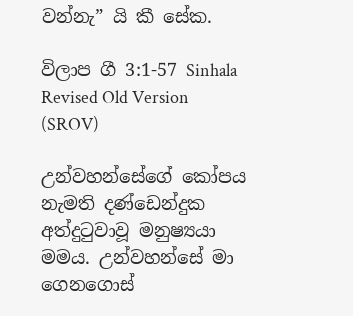වන්නැ” යි කී සේක.

විලාප ගී 3:1-57 Sinhala Revised Old Version (SROV)

උන්වහන්සේගේ කෝපය නැමති දණ්ඩෙන්දුක අත්දුටුවාවූ මනුෂ්‍යයා මමය. උන්වහන්සේ මා ගෙනගොස්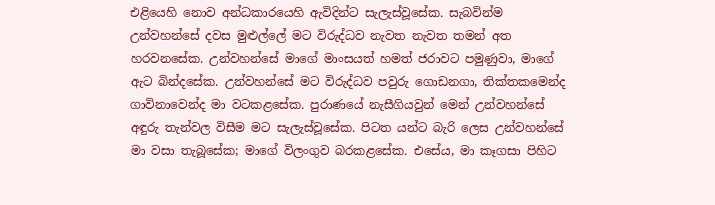එළියෙහි නොව අන්ධකාරයෙහි ඇවිදින්ට සැලැස්වූසේක. සැබවින්ම උන්වහන්සේ දවස මුළුල්ලේ මට විරුද්ධව නැවත නැවත තමන් අත හරවනසේක. උන්වහන්සේ මාගේ මාංසයත් හමත් ජරාවට පමුණුවා, මාගේ ඇට බින්දසේක. උන්වහන්සේ මට විරුද්ධව පවුරු ගොඩනගා, තික්තකමෙන්ද ගාවිනාවෙන්ද මා වටකළසේක. පුරාණයේ නැසීගියවුන් මෙන් උන්වහන්සේ අඳුරු තැන්වල විසීම මට සැලැස්වූසේක. පිටත යන්ට බැරි ලෙස උන්වහන්සේ මා වසා තැබූසේක; මාගේ විලංගුව බරකළසේක. එසේය, මා කෑගසා පිහිට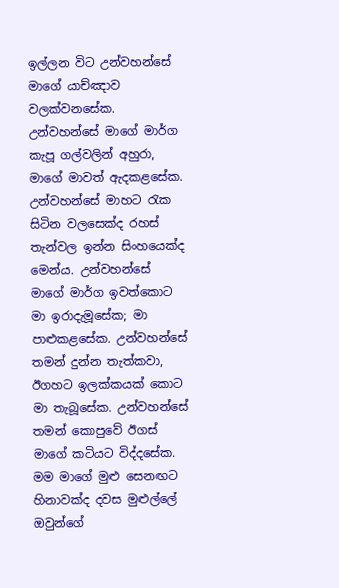ඉල්ලන විට උන්වහන්සේ මාගේ යාච්ඤාව වලක්වනසේක. උන්වහන්සේ මාගේ මාර්ග කැපූ ගල්වලින් අහුරා, මාගේ මාවත් ඇදකළසේක. උන්වහන්සේ මාහට රැක සිටින වලසෙක්ද රහස් තැන්වල ඉන්න සිංහයෙක්ද මෙන්ය. උන්වහන්සේ මාගේ මාර්ග ඉවත්කොට මා ඉරාදැමූසේක; මා පාළුකළසේක. උන්වහන්සේ තමන් දුන්න තැත්කවා, ඊගහට ඉලක්කයක් කොට මා තැබූසේක. උන්වහන්සේ තමන් කොපුවේ ඊගස් මාගේ කටියට විද්දසේක. මම මාගේ මුළු සෙනඟට හිනාවක්ද දවස මුළුල්ලේ ඔවුන්ගේ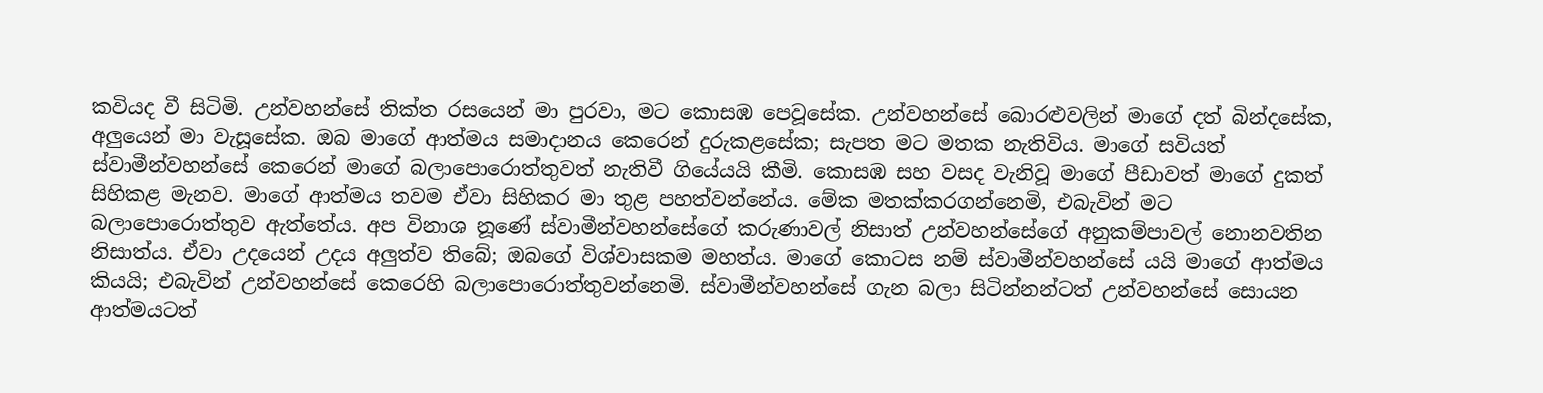කවියද වී සිටිමි. උන්වහන්සේ තික්ත රසයෙන් මා පුරවා, මට කොසඹ පෙවූසේක. උන්වහන්සේ බොරළුවලින් මාගේ දත් බින්දසේක, අලුයෙන් මා වැසූසේක. ඔබ මාගේ ආත්මය සමාදානය කෙරෙන් දුරුකළසේක; සැපත මට මතක නැතිවිය. මාගේ සවියත් ස්වාමීන්වහන්සේ කෙරෙන් මාගේ බලාපොරොත්තුවත් නැතිවී ගියේයයි කීමි. කොසඹ සහ වසද වැනිවූ මාගේ පීඩාවත් මාගේ දුකත් සිහිකළ මැනව. මාගේ ආත්මය තවම ඒවා සිහිකර මා තුළ පහත්වන්නේය. මේක මතක්කරගන්නෙමි, එබැවින් මට බලාපොරොත්තුව ඇත්තේය. අප විනාශ නූණේ ස්වාමීන්වහන්සේගේ කරුණාවල් නිසාත් උන්වහන්සේගේ අනුකම්පාවල් නොනවතින නිසාත්ය. ඒවා උදයෙන් උදය අලුත්ව තිබේ; ඔබගේ විශ්වාසකම මහත්ය. මාගේ කොටස නම් ස්වාමීන්වහන්සේ යයි මාගේ ආත්මය කියයි; එබැවින් උන්වහන්සේ කෙරෙහි බලාපොරොත්තුවන්නෙමි. ස්වාමීන්වහන්සේ ගැන බලා සිටින්නන්ටත් උන්වහන්සේ සොයන ආත්මයටත්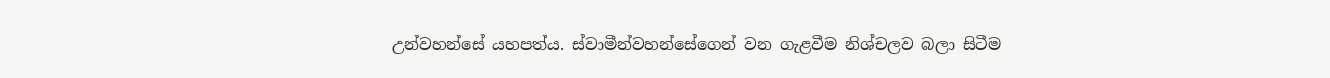උන්වහන්සේ යහපත්ය. ස්වාමීන්වහන්සේගෙන් වන ගැළවීම නිශ්චලව බලා සිටීම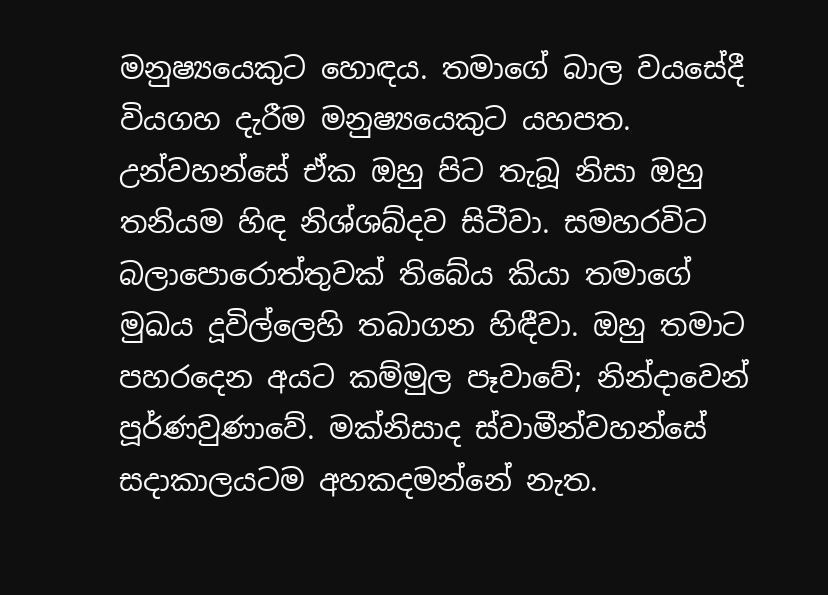මනුෂ්‍යයෙකුට හොඳය. තමාගේ බාල වයසේදී වියගහ දැරීම මනුෂ්‍යයෙකුට යහපත. උන්වහන්සේ ඒක ඔහු පිට තැබූ නිසා ඔහු තනියම හිඳ නිශ්ශබ්දව සිටීවා. සමහරවිට බලාපොරොත්තුවක් තිබේය කියා තමාගේ මුඛය දූවිල්ලෙහි තබාගන හිඳීවා. ඔහු තමාට පහරදෙන අයට කම්මුල පෑවාවේ; නින්දාවෙන් පූර්ණවුණාවේ. මක්නිසාද ස්වාමීන්වහන්සේ සදාකාලයටම අහකදමන්නේ නැත.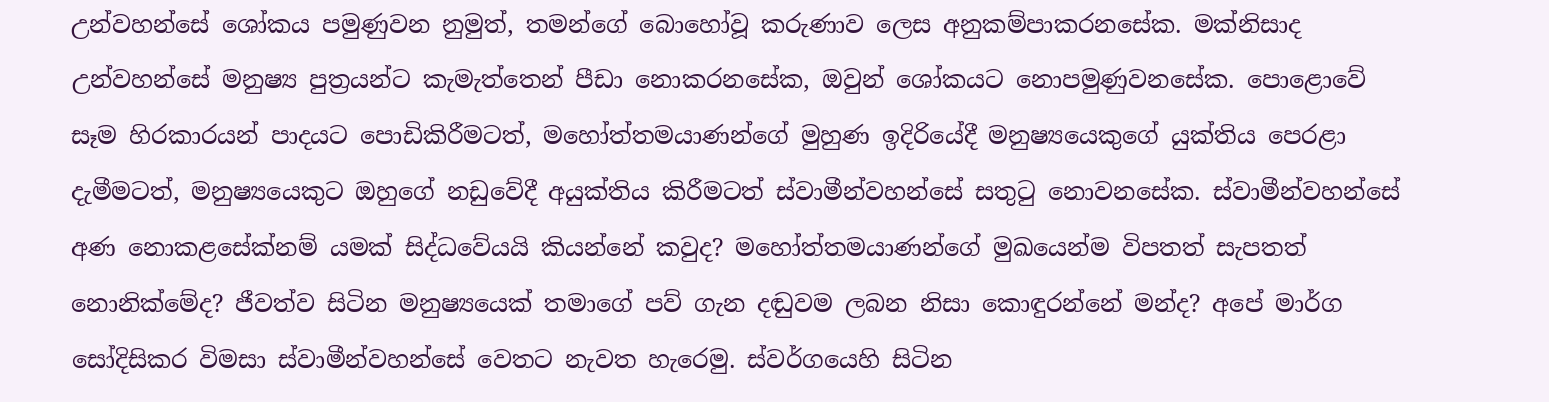උන්වහන්සේ ශෝකය පමුණුවන නුමුත්, තමන්ගේ බොහෝවූ කරුණාව ලෙස අනුකම්පාකරනසේක. මක්නිසාද උන්වහන්සේ මනුෂ්‍ය පුත්‍රයන්ට කැමැත්තෙන් පීඩා නොකරනසේක, ඔවුන් ශෝකයට නොපමුණුවනසේක. පොළොවේ සෑම හිරකාරයන් පාදයට පොඩිකිරීමටත්, මහෝත්තමයාණන්ගේ මුහුණ ඉදිරියේදී මනුෂ්‍යයෙකුගේ යුක්තිය පෙරළා දැමීමටත්, මනුෂ්‍යයෙකුට ඔහුගේ නඩුවේදී අයුක්තිය කිරීමටත් ස්වාමීන්වහන්සේ සතුටු නොවනසේක. ස්වාමීන්වහන්සේ අණ නොකළසේක්නම් යමක් සිද්ධවේයයි කියන්නේ කවුද? මහෝත්තමයාණන්ගේ මුඛයෙන්ම විපතත් සැපතත් නොනික්මේද? ජීවත්ව සිටින මනුෂ්‍යයෙක් තමාගේ පව් ගැන දඬුවම ලබන නිසා කොඳුරන්නේ මන්ද? අපේ මාර්ග සෝදිසිකර විමසා ස්වාමීන්වහන්සේ වෙතට නැවත හැරෙමු. ස්වර්ගයෙහි සිටින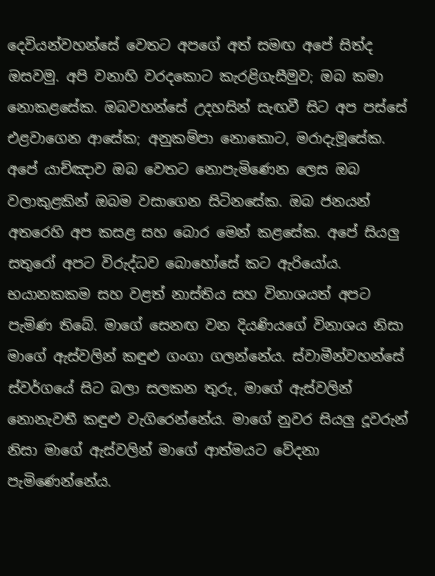දෙවියන්වහන්සේ වෙතට අපගේ අත් සමඟ අපේ සිත්ද ඔසවමු. අපි වනාහි වරදකොට කැරළිගැසීමුව; ඔබ කමා නොකළසේක. ඔබවහන්සේ උදහසින් සැඟවී සිට අප පස්සේ එළවාගෙන ආසේක; අනුකම්පා නොකොට, මරාදැමූසේක. අපේ යාච්ඤාව ඔබ වෙතට නොපැමිණෙන ලෙස ඔබ වලාකුළකින් ඔබම වසාගෙන සිටිනසේක. ඔබ ජනයන් අතරෙහි අප කසළ සහ බොර මෙන් කළසේක. අපේ සියලු සතුරෝ අපට විරුද්ධව බොහෝසේ කට ඇරියෝය. භයානකකම සහ වළත් නාස්තිය සහ විනාශයත් අපට පැමිණ තිබේ. මාගේ සෙනඟ වන දියණියගේ විනාශය නිසා මාගේ ඇස්වලින් කඳුළු ගංගා ගලන්නේය. ස්වාමීන්වහන්සේ ස්වර්ගයේ සිට බලා සලකන තුරු, මාගේ ඇස්වලින් නොනැවතී කඳුළු වැගිරෙන්නේය. මාගේ නුවර සියලු දූවරුන් නිසා මාගේ ඇස්වලින් මාගේ ආත්මයට වේදනා පැමිණෙන්නේය.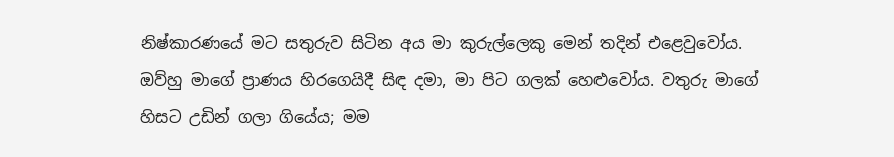නිෂ්කාරණයේ මට සතුරුව සිටින අය මා කුරුල්ලෙකු මෙන් තදින් එළෙවුවෝය. ඔව්හු මාගේ ප්‍රාණය හිරගෙයිදී සිඳ දමා, මා පිට ගලක් හෙළුවෝය. වතුරු මාගේ හිසට උඩින් ගලා ගියේය; මම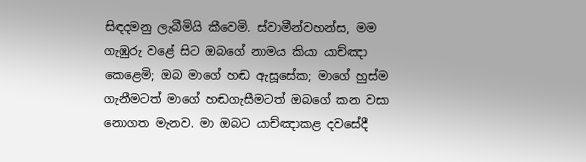සිඳදමනු ලැබීමියි කීවෙමි. ස්වාමීන්වහන්ස, මම ගැඹුරු වළේ සිට ඔබගේ නාමය කියා යාච්ඤා කෙළෙමි; ඔබ මාගේ හඬ ඇසූසේක; මාගේ හුස්ම ගැනීමටත් මාගේ හඬගැසීමටත් ඔබගේ කන වසා නොගත මැනව. මා ඔබට යාච්ඤාකළ දවසේදී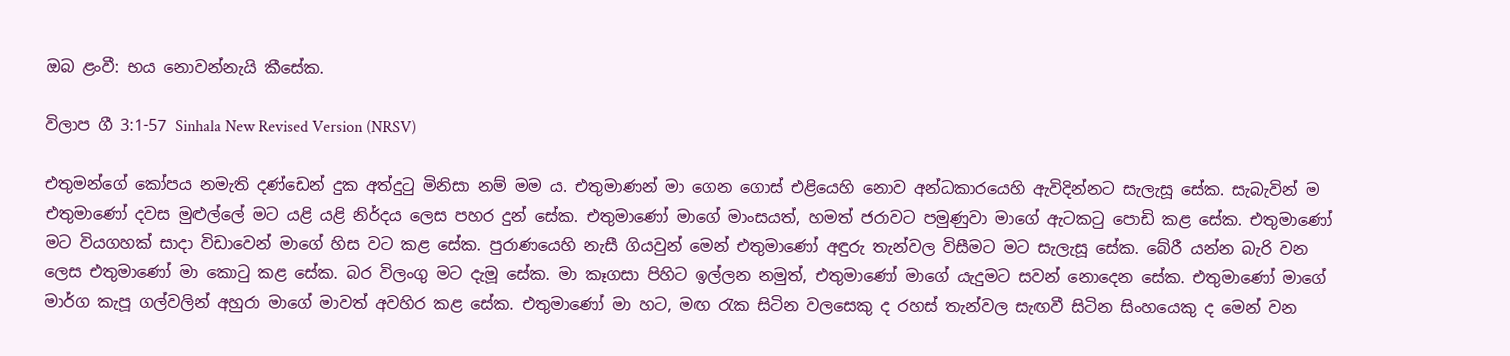ඔබ ළංවී: භය නොවන්නැයි කීසේක.

විලාප ගී 3:1-57 Sinhala New Revised Version (NRSV)

එතුමන්ගේ කෝපය නමැති දණ්ඩෙන් දුක අත්දුටු මිනිසා නම් මම ය. එතුමාණන් මා ගෙන ගොස් එළියෙහි නොව අන්ධකාරයෙහි ඇවිදින්නට සැලැසූ සේක. සැබැවින් ම එතුමාණෝ දවස මුළුල්ලේ මට යළි යළි නිර්දය ලෙස පහර දුන් සේක. එතුමාණෝ මාගේ මාංසයත්, හමත් ජරාවට පමුණුවා මාගේ ඇටකටු පොඩි කළ සේක. එතුමාණෝ මට වියගහක් සාදා විඩාවෙන් මාගේ හිස වට කළ සේක. පුරාණයෙහි නැසී ගියවුන් මෙන් එතුමාණෝ අඳුරු තැන්වල විසීමට මට සැලැසූ සේක. බේරී යන්න බැරි වන ලෙස එතුමාණෝ මා කොටු කළ සේක. බර විලංගු මට දැමූ සේක. මා කෑගසා පිහිට ඉල්ලන නමුත්, එතුමාණෝ මාගේ යැදුමට සවන් නොදෙන සේක. එතුමාණෝ මාගේ මාර්ග කැපූ ගල්වලින් අහුරා මාගේ මාවත් අවහිර කළ සේක. එතුමාණෝ මා හට, මඟ රැක සිටින වලසෙකු ද රහස් තැන්වල සැඟවී සිටින සිංහයෙකු ද මෙන් වන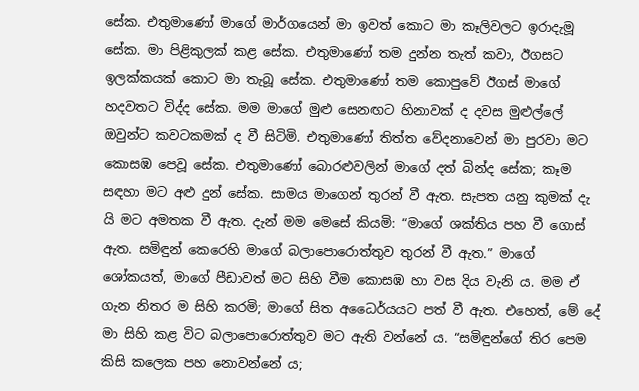සේක. එතුමාණෝ මාගේ මාර්ගයෙන් මා ඉවත් කොට මා කෑලිවලට ඉරාදැමූ සේක. මා පිළිකුලක් කළ සේක. එතුමාණෝ තම දුන්න තැත් කවා, ඊගසට ඉලක්කයක් කොට මා තැබූ සේක. එතුමාණෝ තම කොපුවේ ඊගස් මාගේ හදවතට විද්ද සේක. මම මාගේ මුළු සෙනඟට හිනාවක් ද දවස මුළුල්ලේ ඔවුන්ට කවටකමක් ද වී සිටිමි. එතුමාණෝ තිත්ත වේදනාවෙන් මා පුරවා මට කොසඹ පෙවූ සේක. එතුමාණෝ බොරළුවලින් මාගේ දත් බින්ද සේක; කෑම සඳහා මට අළු දුන් සේක. සාමය මාගෙන් තුරන් වී ඇත. සැපත යනු කුමක් දැ යි මට අමතක වී ඇත. දැන් මම මෙසේ කියමි: “මාගේ ශක්තිය පහ වී ගොස් ඇත. සමිඳුන් කෙරෙහි මාගේ බලාපොරොත්තුව තුරන් වී ඇත.” මාගේ ශෝකයත්, මාගේ පීඩාවත් මට සිහි වීම කොසඹ හා වස දිය වැනි ය. මම ඒ ගැන නිතර ම සිහි කරමි; මාගේ සිත අධෛර්යයට පත් වී ඇත. එහෙත්, මේ දේ මා සිහි කළ විට බලාපොරොත්තුව මට ඇති වන්නේ ය. “සමිඳුන්ගේ තිර පෙම කිසි කලෙක පහ නොවන්නේ ය;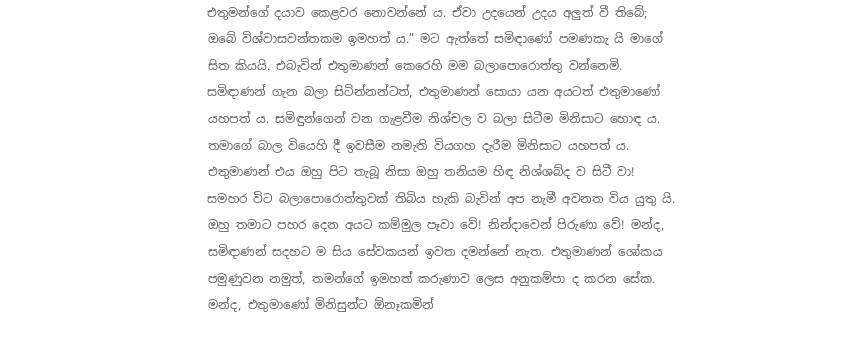එතුමන්ගේ දයාව කෙළවර නොවන්නේ ය. ඒවා උදයෙන් උදය අලුත් වී තිබේ; ඔබේ විශ්වාසවන්තකම ඉමහත් ය.” මට ඇත්තේ සමිඳාණෝ පමණකැ යි මාගේ සිත කියයි. එබැවින් එතුමාණන් කෙරෙහි මම බලාපොරොත්තු වන්නෙමි. සමිඳාණන් ගැන බලා සිටින්නන්ටත්, එතුමාණන් සොයා යන අයටත් එතුමාණෝ යහපත් ය. සමිඳුන්ගෙන් වන ගැළවීම නිශ්චල ව බලා සිටීම මිනිසාට හොඳ ය. තමාගේ බාල වියෙහි දී ඉවසීම නමැති වියගහ දැරීම මිනිසාට යහපත් ය. එතුමාණන් එය ඔහු පිට තැබූ නිසා ඔහු තනියම හිඳ නිශ්ශබ්ද ව සිටී වා! සමහර විට බලාපොරොත්තුවක් තිබිය හැකි බැවින් අප නැමී අවනත විය යුතු යි. ඔහු තමාට පහර දෙන අයට කම්මුල පෑවා වේ! නින්දාවෙන් පිරුණා වේ! මන්ද, සමිඳාණන් සදහට ම සිය සේවකයන් ඉවත දමන්නේ නැත. එතුමාණන් ශෝකය පමුණුවන නමුත්, තමන්ගේ ඉමහත් කරුණාව ලෙස අනුකම්පා ද කරන සේක. මන්ද, එතුමාණෝ මිනිසුන්ට ඕනෑකමින්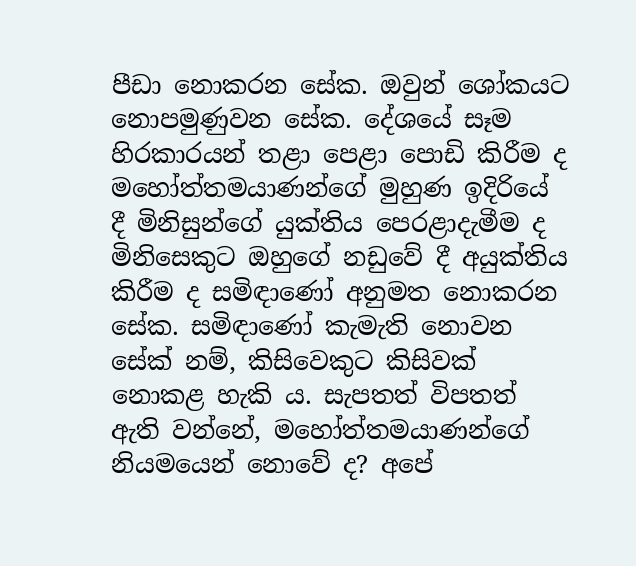පීඩා නොකරන සේක. ඔවුන් ශෝකයට නොපමුණුවන සේක. දේශයේ සෑම හිරකාරයන් තළා පෙළා පොඩි කිරීම ද මහෝත්තමයාණන්ගේ මුහුණ ඉදිරියේ දී මිනිසුන්ගේ යුක්තිය පෙරළාදැමීම ද මිනිසෙකුට ඔහුගේ නඩුවේ දී අයුක්තිය කිරීම ද සමිඳාණෝ අනුමත නොකරන සේක. සමිඳාණෝ කැමැති නොවන සේක් නම්, කිසිවෙකුට කිසිවක් නොකළ හැකි ය. සැපතත් විපතත් ඇති වන්නේ, මහෝත්තමයාණන්ගේ නියමයෙන් නොවේ ද? අපේ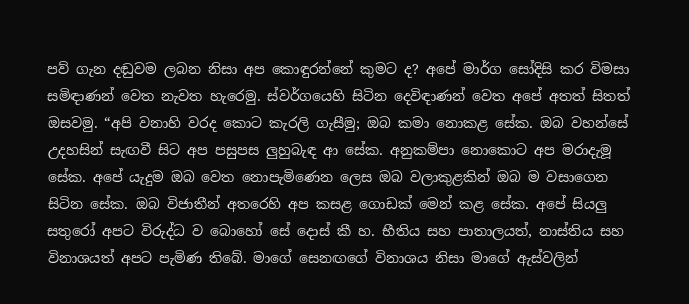පව් ගැන දඬුවම ලබන නිසා අප කොඳුරන්නේ කුමට ද? අපේ මාර්ග සෝදිසි කර විමසා සමිඳාණන් වෙත නැවත හැරෙමු. ස්වර්ගයෙහි සිටින දෙවිඳාණන් වෙත අපේ අතත් සිතත් ඔසවමු. “අපි වනාහි වරද කොට කැරලි ගැසීමු; ඔබ කමා නොකළ සේක. ඔබ වහන්සේ උදහසින් සැඟවී සිට අප පසුපස ලුහුබැඳ ආ සේක. අනුකම්පා නොකොට අප මරාදැමූ සේක. අපේ යැදුම ඔබ වෙත නොපැමිණෙන ලෙස ඔබ වලාකුළකින් ඔබ ම වසාගෙන සිටින සේක. ඔබ විජාතීන් අතරෙහි අප කසළ ගොඩක් මෙන් කළ සේක. අපේ සියලු සතුරෝ අපට විරුද්ධ ව බොහෝ සේ දොස් කී හ. භීතිය සහ පාතාලයත්, නාස්තිය සහ විනාශයත් අපට පැමිණ තිබේ. මාගේ සෙනඟගේ විනාශය නිසා මාගේ ඇස්වලින්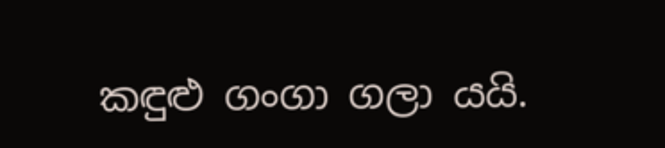කඳුළු ගංගා ගලා යයි.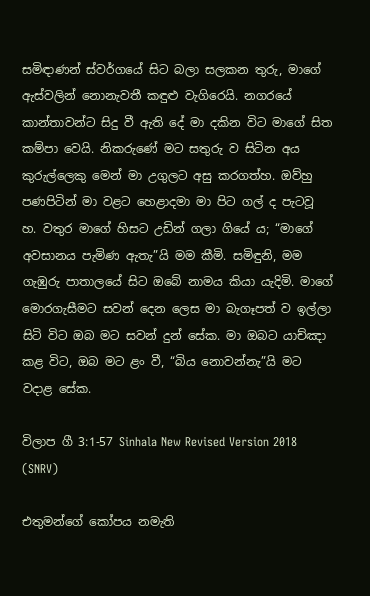සමිඳාණන් ස්වර්ගයේ සිට බලා සලකන තුරු, මාගේ ඇස්වලින් නොනැවතී කඳුළු වැගිරෙයි. නගරයේ කාන්තාවන්ට සිදු වී ඇති දේ මා දකින විට මාගේ සිත කම්පා වෙයි. නිකරුණේ මට සතුරු ව සිටින අය කුරුල්ලෙකු මෙන් මා උගුලට අසු කරගත්හ. ඔව්හු පණපිටින් මා වළට හෙළාදමා මා පිට ගල් ද පැටවූ හ. වතුර මාගේ හිසට උඩින් ගලා ගියේ ය; “මාගේ අවසානය පැමිණ ඇතැ”යි මම කීමි. සමිඳුනි, මම ගැඹුරු පාතාලයේ සිට ඔබේ නාමය කියා යැදිමි. මාගේ මොරගැසීමට සවන් දෙන ලෙස මා බැගෑපත් ව ඉල්ලා සිටි විට ඔබ මට සවන් දුන් සේක. මා ඔබට යාච්ඤා කළ විට, ඔබ මට ළං වී, “බිය නොවන්නැ”යි මට වදාළ සේක.

විලාප ගී 3:1-57 Sinhala New Revised Version 2018 (SNRV)

එතුමන්ගේ කෝපය නමැති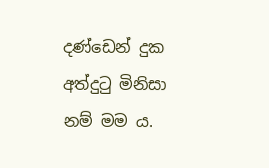දණ්ඩෙන් දුක අත්දුටු මිනිසා නම් මම ය.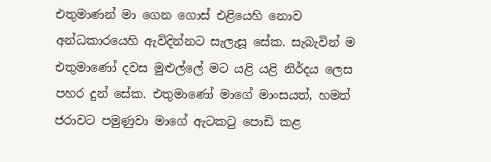එතුමාණන් මා ගෙන ගොස් එළියෙහි නොව අන්ධකාරයෙහි ඇවිදින්නට සැලැසූ සේක. සැබැවින් ම එතුමාණෝ දවස මුළුල්ලේ මට යළි යළි නිර්දය ලෙස පහර දුන් සේක. එතුමාණෝ මාගේ මාංසයත්, හමත් ජරාවට පමුණුවා මාගේ ඇටකටු පොඩි කළ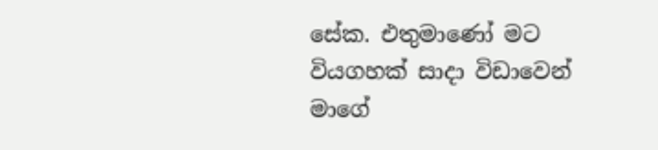සේක. එතුමාණෝ මට වියගහක් සාදා විඩාවෙන් මාගේ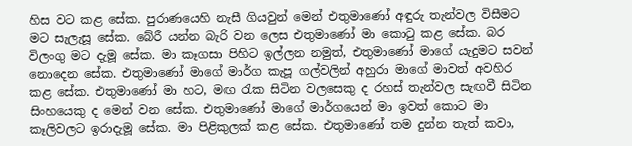හිස වට කළ සේක. පුරාණයෙහි නැසී ගියවුන් මෙන් එතුමාණෝ අඳුරු තැන්වල විසීමට මට සැලැසූ සේක. බේරී යන්න බැරි වන ලෙස එතුමාණෝ මා කොටු කළ සේක. බර විලංගු මට දැමූ සේක. මා කෑගසා පිහිට ඉල්ලන නමුත්, එතුමාණෝ මාගේ යැදුමට සවන් නොදෙන සේක. එතුමාණෝ මාගේ මාර්ග කැපූ ගල්වලින් අහුරා මාගේ මාවත් අවහිර කළ සේක. එතුමාණෝ මා හට, මඟ රැක සිටින වලසෙකු ද රහස් තැන්වල සැඟවී සිටින සිංහයෙකු ද මෙන් වන සේක. එතුමාණෝ මාගේ මාර්ගයෙන් මා ඉවත් කොට මා කෑලිවලට ඉරාදැමූ සේක. මා පිළිකුලක් කළ සේක. එතුමාණෝ තම දුන්න තැත් කවා,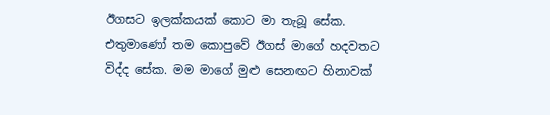ඊගසට ඉලක්කයක් කොට මා තැබූ සේක. එතුමාණෝ තම කොපුවේ ඊගස් මාගේ හදවතට විද්ද සේක. මම මාගේ මුළු සෙනඟට හිනාවක්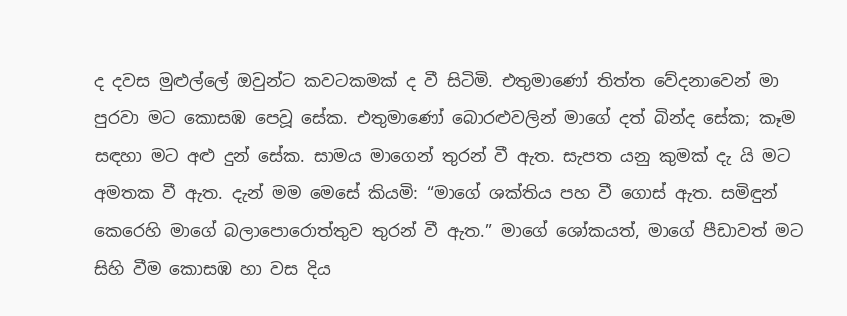ද දවස මුළුල්ලේ ඔවුන්ට කවටකමක් ද වී සිටිමි. එතුමාණෝ තිත්ත වේදනාවෙන් මා පුරවා මට කොසඹ පෙවූ සේක. එතුමාණෝ බොරළුවලින් මාගේ දත් බින්ද සේක; කෑම සඳහා මට අළු දුන් සේක. සාමය මාගෙන් තුරන් වී ඇත. සැපත යනු කුමක් දැ යි මට අමතක වී ඇත. දැන් මම මෙසේ කියමි: “මාගේ ශක්තිය පහ වී ගොස් ඇත. සමිඳුන් කෙරෙහි මාගේ බලාපොරොත්තුව තුරන් වී ඇත.” මාගේ ශෝකයත්, මාගේ පීඩාවත් මට සිහි වීම කොසඹ හා වස දිය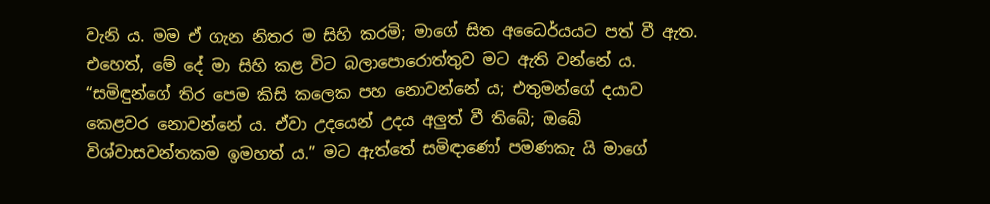වැනි ය. මම ඒ ගැන නිතර ම සිහි කරමි; මාගේ සිත අධෛර්යයට පත් වී ඇත. එහෙත්, මේ දේ මා සිහි කළ විට බලාපොරොත්තුව මට ඇති වන්නේ ය. “සමිඳුන්ගේ තිර පෙම කිසි කලෙක පහ නොවන්නේ ය; එතුමන්ගේ දයාව කෙළවර නොවන්නේ ය. ඒවා උදයෙන් උදය අලුත් වී තිබේ; ඔබේ විශ්වාසවන්තකම ඉමහත් ය.” මට ඇත්තේ සමිඳාණෝ පමණකැ යි මාගේ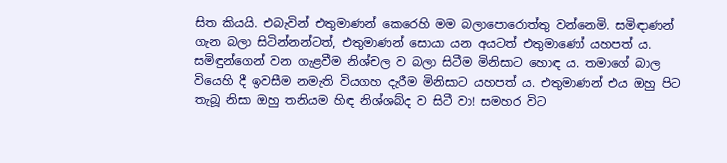සිත කියයි. එබැවින් එතුමාණන් කෙරෙහි මම බලාපොරොත්තු වන්නෙමි. සමිඳාණන් ගැන බලා සිටින්නන්ටත්, එතුමාණන් සොයා යන අයටත් එතුමාණෝ යහපත් ය. සමිඳුන්ගෙන් වන ගැළවීම නිශ්චල ව බලා සිටීම මිනිසාට හොඳ ය. තමාගේ බාල වියෙහි දී ඉවසීම නමැති වියගහ දැරීම මිනිසාට යහපත් ය. එතුමාණන් එය ඔහු පිට තැබූ නිසා ඔහු තනියම හිඳ නිශ්ශබ්ද ව සිටී වා! සමහර විට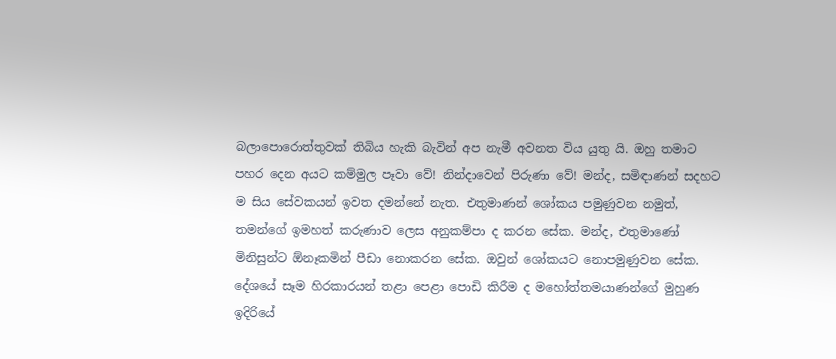බලාපොරොත්තුවක් තිබිය හැකි බැවින් අප නැමී අවනත විය යුතු යි. ඔහු තමාට පහර දෙන අයට කම්මුල පෑවා වේ! නින්දාවෙන් පිරුණා වේ! මන්ද, සමිඳාණන් සදහට ම සිය සේවකයන් ඉවත දමන්නේ නැත. එතුමාණන් ශෝකය පමුණුවන නමුත්, තමන්ගේ ඉමහත් කරුණාව ලෙස අනුකම්පා ද කරන සේක. මන්ද, එතුමාණෝ මිනිසුන්ට ඕනෑකමින් පීඩා නොකරන සේක. ඔවුන් ශෝකයට නොපමුණුවන සේක. දේශයේ සෑම හිරකාරයන් තළා පෙළා පොඩි කිරීම ද මහෝත්තමයාණන්ගේ මුහුණ ඉදිරියේ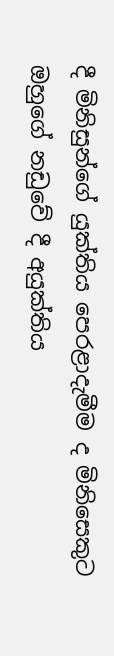දී මිනිසුන්ගේ යුක්තිය පෙරළාදැමීම ද මිනිසෙකුට ඔහුගේ නඩුවේ දී අයුක්තිය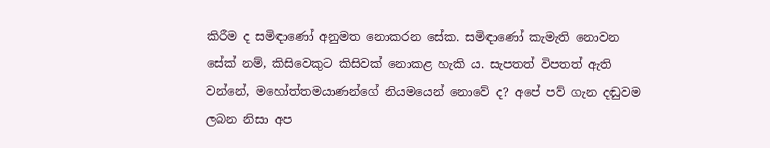කිරීම ද සමිඳාණෝ අනුමත නොකරන සේක. සමිඳාණෝ කැමැති නොවන සේක් නම්, කිසිවෙකුට කිසිවක් නොකළ හැකි ය. සැපතත් විපතත් ඇති වන්නේ, මහෝත්තමයාණන්ගේ නියමයෙන් නොවේ ද? අපේ පව් ගැන දඬුවම ලබන නිසා අප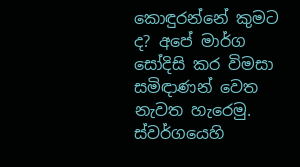කොඳුරන්නේ කුමට ද? අපේ මාර්ග සෝදිසි කර විමසා සමිඳාණන් වෙත නැවත හැරෙමු. ස්වර්ගයෙහි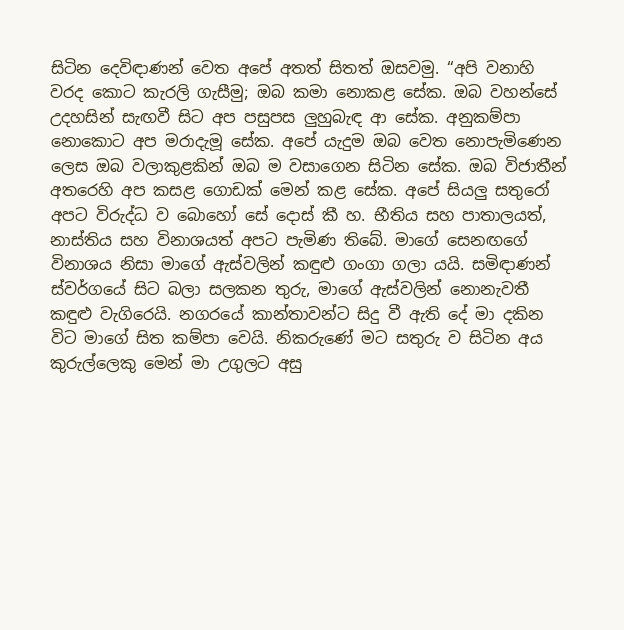සිටින දෙවිඳාණන් වෙත අපේ අතත් සිතත් ඔසවමු. “අපි වනාහි වරද කොට කැරලි ගැසීමු; ඔබ කමා නොකළ සේක. ඔබ වහන්සේ උදහසින් සැඟවී සිට අප පසුපස ලුහුබැඳ ආ සේක. අනුකම්පා නොකොට අප මරාදැමූ සේක. අපේ යැදුම ඔබ වෙත නොපැමිණෙන ලෙස ඔබ වලාකුළකින් ඔබ ම වසාගෙන සිටින සේක. ඔබ විජාතීන් අතරෙහි අප කසළ ගොඩක් මෙන් කළ සේක. අපේ සියලු සතුරෝ අපට විරුද්ධ ව බොහෝ සේ දොස් කී හ. භීතිය සහ පාතාලයත්, නාස්තිය සහ විනාශයත් අපට පැමිණ තිබේ. මාගේ සෙනඟගේ විනාශය නිසා මාගේ ඇස්වලින් කඳුළු ගංගා ගලා යයි. සමිඳාණන් ස්වර්ගයේ සිට බලා සලකන තුරු, මාගේ ඇස්වලින් නොනැවතී කඳුළු වැගිරෙයි. නගරයේ කාන්තාවන්ට සිදු වී ඇති දේ මා දකින විට මාගේ සිත කම්පා වෙයි. නිකරුණේ මට සතුරු ව සිටින අය කුරුල්ලෙකු මෙන් මා උගුලට අසු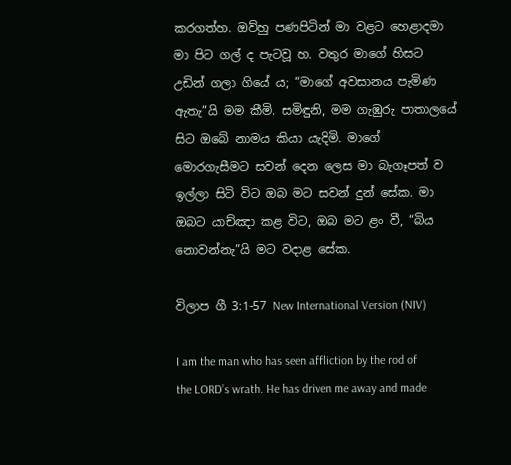කරගත්හ. ඔව්හු පණපිටින් මා වළට හෙළාදමා මා පිට ගල් ද පැටවූ හ. වතුර මාගේ හිසට උඩින් ගලා ගියේ ය; “මාගේ අවසානය පැමිණ ඇතැ”යි මම කීමි. සමිඳුනි, මම ගැඹුරු පාතාලයේ සිට ඔබේ නාමය කියා යැදිමි. මාගේ මොරගැසීමට සවන් දෙන ලෙස මා බැගෑපත් ව ඉල්ලා සිටි විට ඔබ මට සවන් දුන් සේක. මා ඔබට යාච්ඤා කළ විට, ඔබ මට ළං වී, “බිය නොවන්නැ”යි මට වදාළ සේක.

විලාප ගී 3:1-57 New International Version (NIV)

I am the man who has seen affliction by the rod of the LORD’s wrath. He has driven me away and made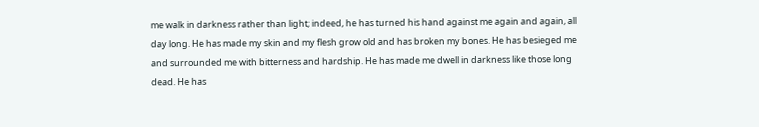me walk in darkness rather than light; indeed, he has turned his hand against me again and again, all day long. He has made my skin and my flesh grow old and has broken my bones. He has besieged me and surrounded me with bitterness and hardship. He has made me dwell in darkness like those long dead. He has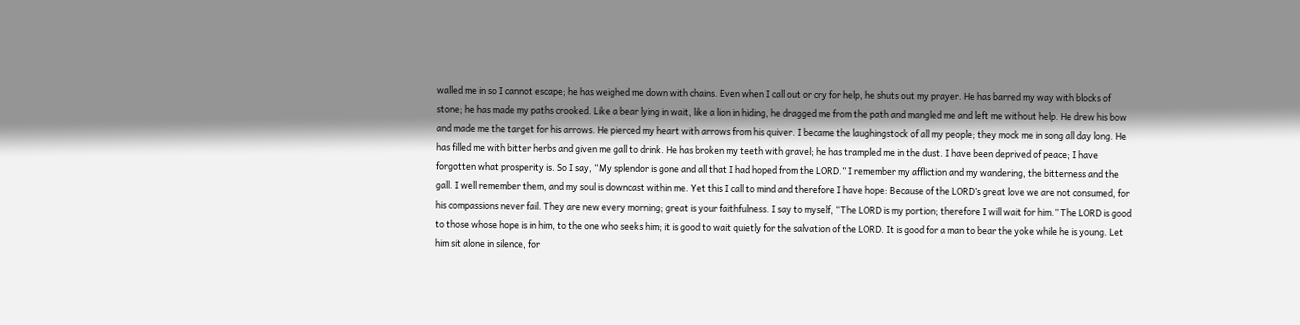walled me in so I cannot escape; he has weighed me down with chains. Even when I call out or cry for help, he shuts out my prayer. He has barred my way with blocks of stone; he has made my paths crooked. Like a bear lying in wait, like a lion in hiding, he dragged me from the path and mangled me and left me without help. He drew his bow and made me the target for his arrows. He pierced my heart with arrows from his quiver. I became the laughingstock of all my people; they mock me in song all day long. He has filled me with bitter herbs and given me gall to drink. He has broken my teeth with gravel; he has trampled me in the dust. I have been deprived of peace; I have forgotten what prosperity is. So I say, “My splendor is gone and all that I had hoped from the LORD.” I remember my affliction and my wandering, the bitterness and the gall. I well remember them, and my soul is downcast within me. Yet this I call to mind and therefore I have hope: Because of the LORD’s great love we are not consumed, for his compassions never fail. They are new every morning; great is your faithfulness. I say to myself, “The LORD is my portion; therefore I will wait for him.” The LORD is good to those whose hope is in him, to the one who seeks him; it is good to wait quietly for the salvation of the LORD. It is good for a man to bear the yoke while he is young. Let him sit alone in silence, for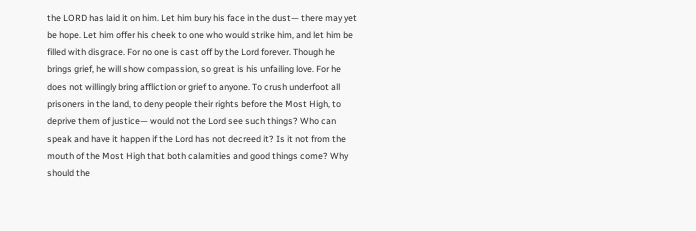the LORD has laid it on him. Let him bury his face in the dust— there may yet be hope. Let him offer his cheek to one who would strike him, and let him be filled with disgrace. For no one is cast off by the Lord forever. Though he brings grief, he will show compassion, so great is his unfailing love. For he does not willingly bring affliction or grief to anyone. To crush underfoot all prisoners in the land, to deny people their rights before the Most High, to deprive them of justice— would not the Lord see such things? Who can speak and have it happen if the Lord has not decreed it? Is it not from the mouth of the Most High that both calamities and good things come? Why should the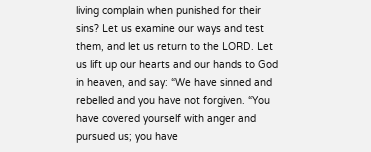living complain when punished for their sins? Let us examine our ways and test them, and let us return to the LORD. Let us lift up our hearts and our hands to God in heaven, and say: “We have sinned and rebelled and you have not forgiven. “You have covered yourself with anger and pursued us; you have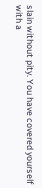slain without pity. You have covered yourself with a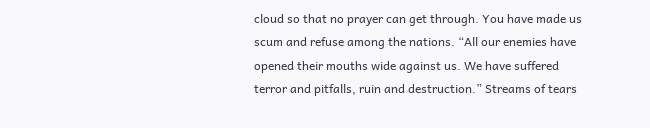cloud so that no prayer can get through. You have made us scum and refuse among the nations. “All our enemies have opened their mouths wide against us. We have suffered terror and pitfalls, ruin and destruction.” Streams of tears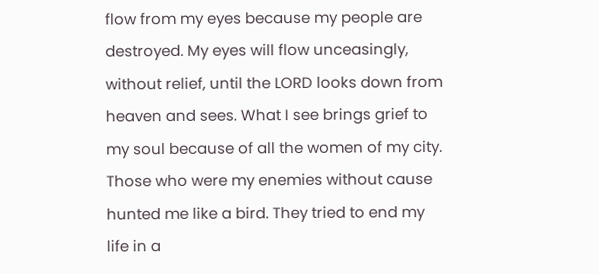flow from my eyes because my people are destroyed. My eyes will flow unceasingly, without relief, until the LORD looks down from heaven and sees. What I see brings grief to my soul because of all the women of my city. Those who were my enemies without cause hunted me like a bird. They tried to end my life in a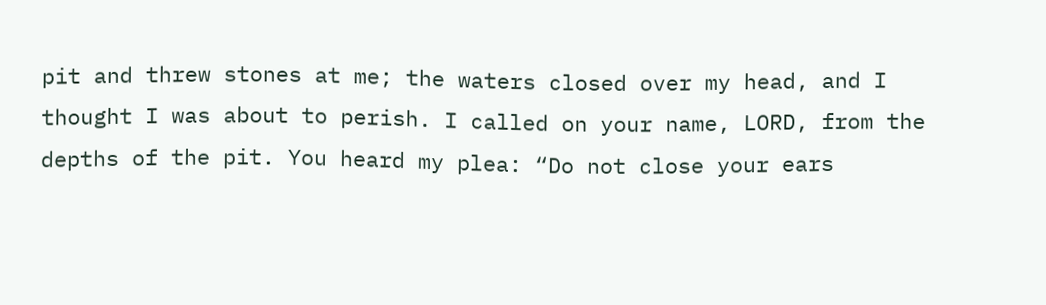pit and threw stones at me; the waters closed over my head, and I thought I was about to perish. I called on your name, LORD, from the depths of the pit. You heard my plea: “Do not close your ears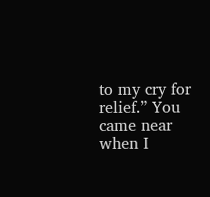to my cry for relief.” You came near when I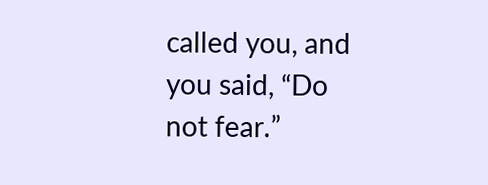called you, and you said, “Do not fear.”